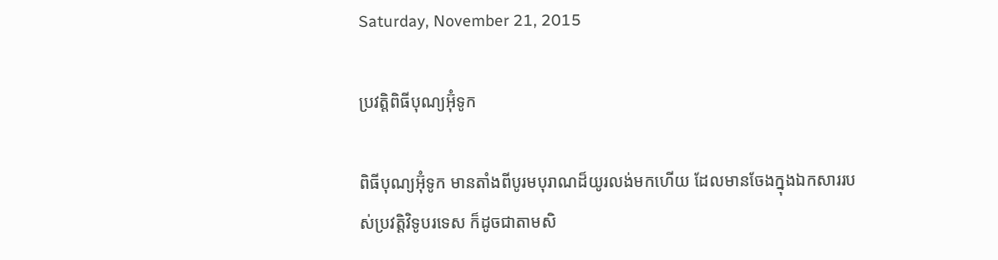Saturday, November 21, 2015

ប្រវត្តិពិធីបុណ្យអ៊ុំទូក

ពិធីបុណ្យអ៊ុំទូក មានតាំងពីបូរមបុរាណដ៏យូរលង់មកហើយ ដែលមានចែងក្នុងឯកសាររបស់ប្រវត្តិវិទូបរទេស ក៏ដូចជាតាមសិ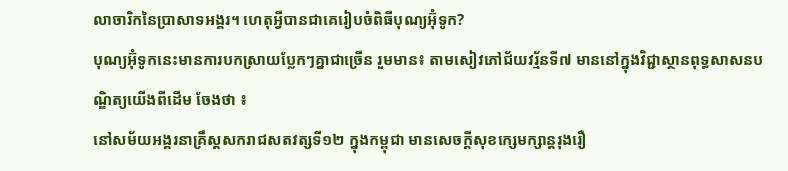លាចារិកនៃប្រាសាទអង្គរ។ ហេតុអ្វីបានជាគេរៀបចំពិធីបុណ្យអ៊ុំទូក?
បុណ្យអ៊ុំទូកនេះមានការបកស្រាយប្លែកៗគ្នាជាច្រើន រួមមាន៖ តាមសៀវភៅជ័យវរ្ម័នទី៧ មាននៅក្នុងវិជ្ជាស្ថានពុទ្ធសាសនបណ្ឌិត្យយើងពីដើម ចែងថា ៖
នៅសម័យអង្គរនាគ្រឹស្តសករាជសតវត្សទី១២ ក្នុងកម្ពុជា មានសេចក្តីសុខក្សេមក្សាន្តរុងរឿ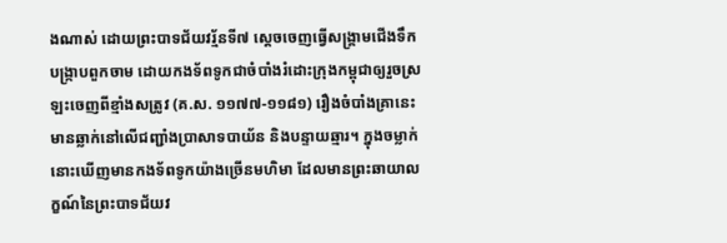ងណាស់ ដោយព្រះបាទជ័យវរ្ម័នទី៧ ស្តេចចេញធ្វើសង្គ្រាមជើងទឹកបង្ក្រាបពួកចាម ដោយកងទ័ពទូកជាចំបាំងរំដោះក្រុងកម្ពុជាឲ្យរួចស្រឡះចេញពីខ្មាំងសត្រូវ (គ.ស. ១១៧៧-១១៨១) រឿងចំបាំងគ្រានេះ មានឆ្លាក់នៅលើជញ្ជាំងប្រាសាទបាយ័ន និងបន្ទាយឆ្មារ។ ក្នុងចម្លាក់នោះឃើញមានកងទ័ពទូកយ៉ាងច្រើនមហិមា ដែលមានព្រះឆាយាលក្ខណ៍នៃព្រះបាទជ័យវ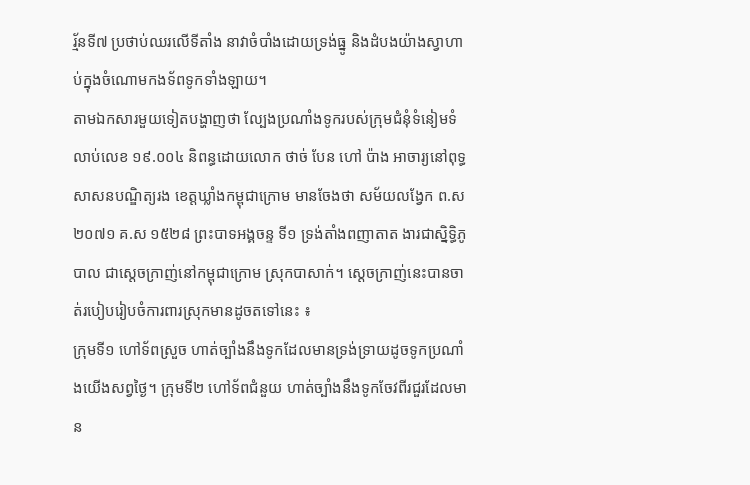រ្ម័នទី៧ ប្រថាប់ឈរលើទីតាំង នាវាចំបាំងដោយទ្រង់ធ្នូ និងដំបងយ៉ាងស្វាហាប់ក្នុងចំណោមកងទ័ពទូកទាំងឡាយ។
តាមឯកសារមួយទៀតបង្ហាញថា ល្បែងប្រណាំងទូករបស់ក្រុមជំនុំទំនៀមទំលាប់លេខ ១៩.០០៤ និពន្ធដោយលោក ថាច់ បែន ហៅ ប៉ាង អាចារ្យនៅពុទ្ធសាសនបណ្ឌិត្យរង ខេត្តឃ្លាំងកម្ពុជាក្រោម មានចែងថា សម័យលង្វែក ព.ស ២០៧១ គ.ស ១៥២៨ ព្រះបាទអង្គចន្ទ ទី១ ទ្រង់តាំងពញាតាត ងារជាស្និទ្ធិភូបាល ជាស្តេចក្រាញ់នៅកម្ពុជាក្រោម ស្រុកបាសាក់។ ស្តេចក្រាញ់នេះបានចាត់របៀបរៀបចំការពារស្រុកមានដូចតទៅនេះ ៖
ក្រុមទី១ ហៅទ័ពស្រួច ហាត់ច្បាំងនឹងទូកដែលមានទ្រង់ទ្រាយដូចទូកប្រណាំងយើងសព្វថ្ងៃ។ ក្រុមទី២ ហៅទ័ពជំនួយ ហាត់ច្បាំងនឹងទូកចែវពីរជួរដែលមាន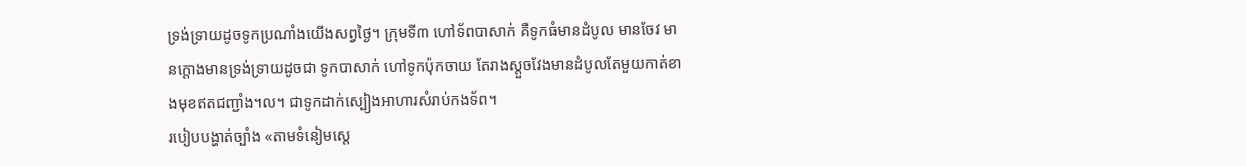ទ្រង់ទ្រាយដូចទូកប្រណាំងយើងសព្វថ្ងៃ។ ក្រុមទី៣ ហៅទ័ពបាសាក់ គឺទូកធំមានដំបូល មានចែវ មានក្តោងមានទ្រង់ទ្រាយដូចជា ទូកបាសាក់ ហៅទូកប៉ុកចាយ តែរាងស្តួចវែងមានដំបូលតែមួយកាត់ខាងមុខឥតជញ្ជាំង។ល។ ជាទូកដាក់ស្បៀងអាហារសំរាប់កងទ័ព។
របៀបបង្ហាត់ច្បាំង «តាមទំនៀមស្តេ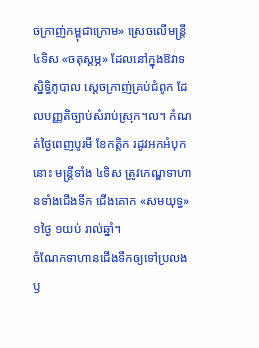ចក្រាញ់កម្ពុជាក្រោម» ស្រេចលើមន្ត្រី ៤ទិស «ចតុស្តម្ភ» ដែលនៅក្នុងឱវាទស្និទ្ធិភូបាល ស្តេចក្រាញ់គ្រប់ជំពូក ដែលបញ្ញតិច្បាប់សំរាប់ស្រុក។ល។ កំណត់ថ្ងៃពេញបូរមី ខែកត្តិក រដូវអកអំបុកនោះ មន្ត្រីទាំង ៤ទិស ត្រូវកេណ្ឌទាហានទាំងជើងទឹក ជើងគោក «សមយុទ្ធ» ១ថ្ងៃ ១យប់ រាល់ឆ្នាំ។
ចំណែកទាហានជើងទឹកឲ្យទៅប្រលងឫ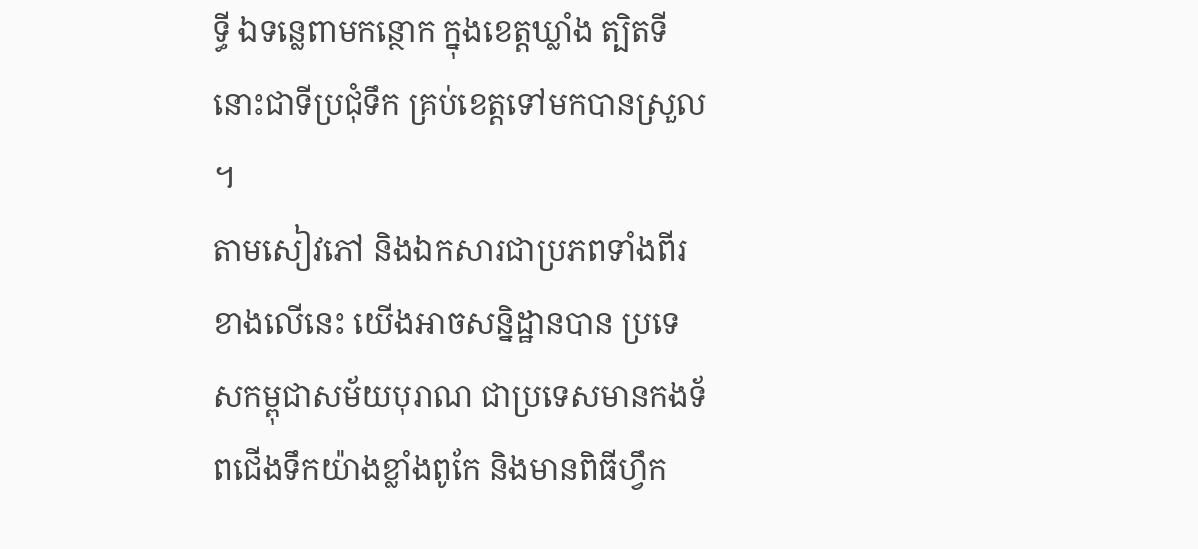ទ្ធី ឯទន្លេពាមកន្ថោក ក្នុងខេត្តឃ្លាំង ត្បិតទីនោះជាទីប្រជុំទឹក គ្រប់ខេត្តទៅមកបានស្រួល។
តាមសៀវភៅ និងឯកសារជាប្រភពទាំងពីរខាងលើនេះ យើងអាចសន្និដ្ឋានបាន ប្រទេសកម្ពុជាសម័យបុរាណ ជាប្រទេសមានកងទ័ពជើងទឹកយ៉ាងខ្លាំងពូកែ និងមានពិធីហ្វឹក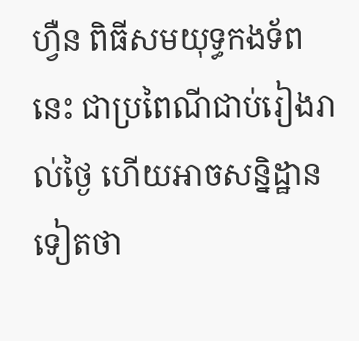ហ្វឺន ពិធីសមយុទ្ធកងទ័ពនេះ ជាប្រពៃណីជាប់រៀងរាល់ថ្ងៃ ហើយអាចសន្និដ្ឋានទៀតថា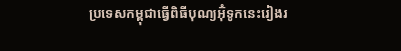ប្រទេសកម្ពុជាធ្វើពិធីបុណ្យអ៊ុំទូកនេះរៀងរ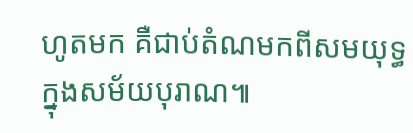ហូតមក គឺជាប់តំណមកពីសមយុទ្ធក្នុងសម័យបុរាណ៕